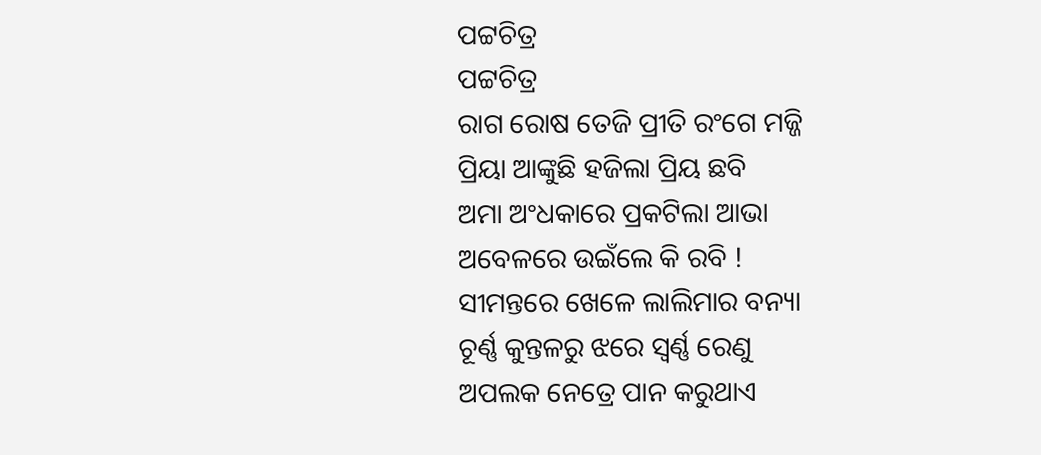ପଟ୍ଟଚିତ୍ର
ପଟ୍ଟଚିତ୍ର
ରାଗ ରୋଷ ତେଜି ପ୍ରୀତି ରଂଗେ ମଜ୍ଜି
ପ୍ରିୟା ଆଙ୍କୁଛି ହଜିଲା ପ୍ରିୟ ଛବି
ଅମା ଅଂଧକାରେ ପ୍ରକଟିଲା ଆଭା
ଅବେଳରେ ଉଇଁଲେ କି ରବି !
ସୀମନ୍ତରେ ଖେଳେ ଲାଲିମାର ବନ୍ୟା
ଚୂର୍ଣ୍ଣ କୁନ୍ତଳରୁ ଝରେ ସ୍ବର୍ଣ୍ଣ ରେଣୁ
ଅପଲକ ନେତ୍ରେ ପାନ କରୁଥାଏ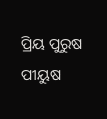ପ୍ରିୟ ପୁରୁଷ ପୀୟୁଷ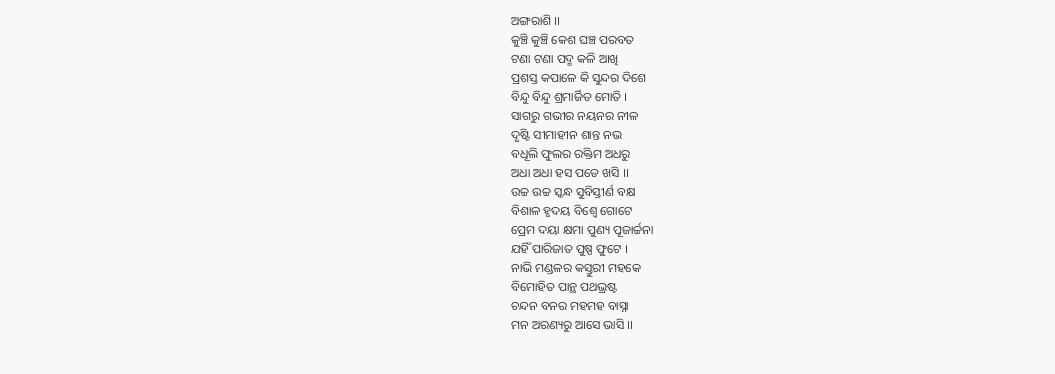ଅଙ୍ଗରାଶି ।।
କୁଞ୍ଚି କୁଞ୍ଚି କେଶ ଘଞ୍ଚ ପରବତ
ଟଣା ଟଣା ପଦ୍ମ କଳି ଆଖି
ପ୍ରଶସ୍ତ କପାଳେ କି ସୁନ୍ଦର ଦିଶେ
ବିନ୍ଦୁ ବିନ୍ଦୁ ଶ୍ରମାର୍ଜିତ ମୋତି ।
ସାଗରୁ ଗଭୀର ନୟନର ନୀଳ
ଦୃଷ୍ଟି ସୀମାହୀନ ଶାନ୍ତ ନଭ
ବଧୂଲି ଫୁଲର ରକ୍ତିମ ଅଧରୁ
ଅଧା ଅଧା ହସ ପଡେ ଖସି ।।
ଉଚ୍ଚ ଉଚ୍ଚ ସ୍କନ୍ଧ ସୁବିସ୍ତୀର୍ଣ ବକ୍ଷ
ବିଶାଳ ହୃଦୟ ବିଶ୍ବେ ଗୋଟେ
ପ୍ରେମ ଦୟା କ୍ଷମା ପୁଣ୍ୟ ପୂଜାର୍ଚ୍ଚନା
ଯହିଁ ପାରିଜାତ ପୁଷ୍ପ ଫୁଟେ ।
ନାଭି ମଣ୍ଡଳର କସ୍ତୁରୀ ମହକେ
ବିମୋହିତ ପାନ୍ଥ ପଥଭ୍ରଷ୍ଟ
ଚନ୍ଦନ ବନର ମହମହ ବାସ୍ନା
ମନ ଅରଣ୍ୟରୁ ଆସେ ଭାସି ।।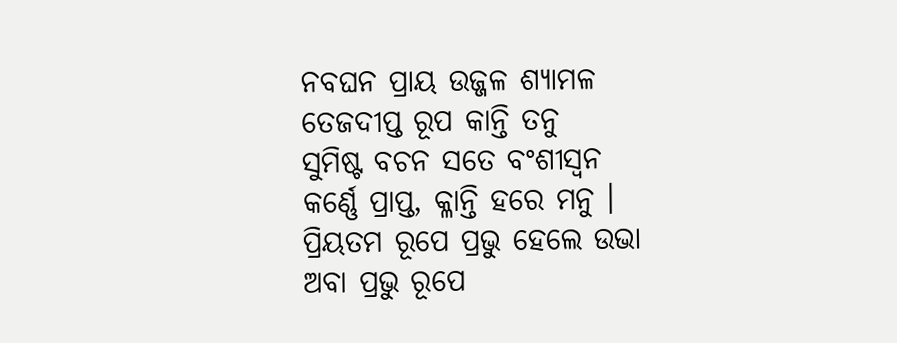ନବଘନ ପ୍ରାୟ ଉଜ୍ଜଳ ଶ୍ୟାମଳ
ତେଜଦୀପ୍ତ ରୂପ କାନ୍ତି ତନୁ
ସୁମିଷ୍ଟ ବଚନ ସତେ ବଂଶୀସ୍ବନ
କର୍ଣ୍ଣେ ପ୍ରାପ୍ତ, କ୍ଳାନ୍ତି ହରେ ମନୁ ।
ପ୍ରିୟତମ ରୂପେ ପ୍ରଭୁ ହେଲେ ଉଭା
ଅବା ପ୍ରଭୁ ରୂପେ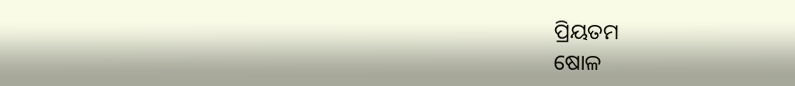ପ୍ରିୟତମ
ଷୋଳ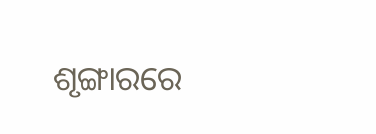ଶୃଙ୍ଗାରରେ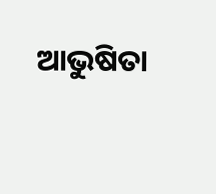ଆଭୁଷିତା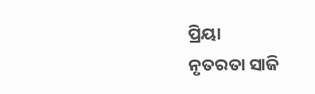ପ୍ରିୟା
ନୃତରତା ସାଜି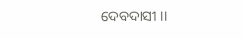ଦେବଦାସୀ ।।